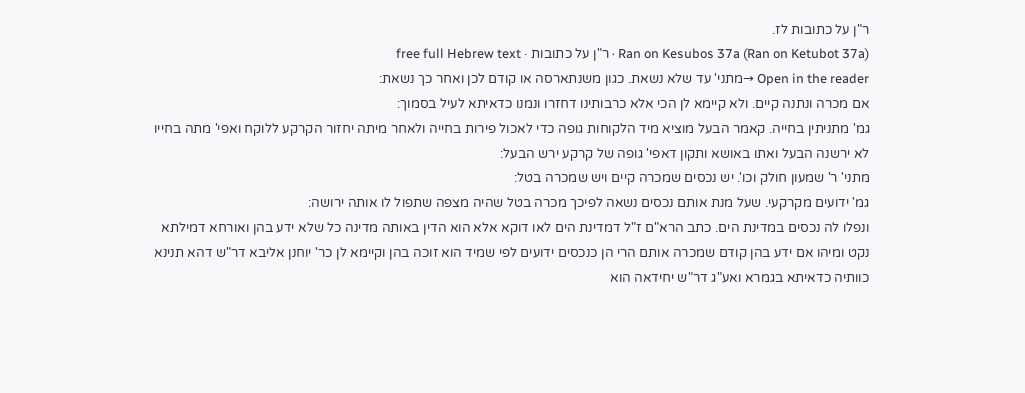ר"ן על כתובות לז.
Ran on Kesubos 37a (Ran on Ketubot 37a) · ר"ן על כתובות · free full Hebrew text
Open in the reader →מתני' עד שלא נשאת. כגון משנתארסה או קודם לכן ואחר כך נשאת:
אם מכרה ונתנה קיים. ולא קיימא לן הכי אלא כרבותינו דחזרו ונמנו כדאיתא לעיל בסמוך:
גמ' מתניתין בחייה. קאמר הבעל מוציא מיד הלקוחות גופה כדי לאכול פירות בחייה ולאחר מיתה יחזור הקרקע ללוקח ואפי' מתה בחייו לא ירשנה הבעל ואתו באושא ותקון דאפי' גופה של קרקע ירש הבעל:
מתני' ר' שמעון חולק וכו'. יש נכסים שמכרה קיים ויש שמכרה בטל:
גמ' ידועים מקרקעי. שעל מנת אותם נכסים נשאה לפיכך מכרה בטל שהיה מצפה שתפול לו אותה ירושה:
ונפלו לה נכסים במדינת הים. כתב הרא"ם ז"ל דמדינת הים לאו דוקא אלא הוא הדין באותה מדינה כל שלא ידע בהן ואורחא דמילתא נקט ומיהו אם ידע בהן קודם שמכרה אותם הרי הן כנכסים ידועים לפי שמיד הוא זוכה בהן וקיימא לן כר' יוחנן אליבא דר"ש דהא תנינא כוותיה כדאיתא בגמרא ואע"ג דר"ש יחידאה הוא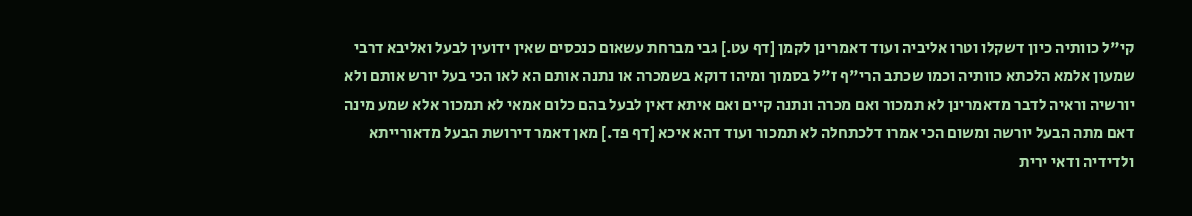קי"ל כוותיה כיון דשקלו וטרו אליביה ועוד דאמרינן לקמן [דף עט.] גבי מברחת עשאום כנכסים שאין ידועין לבעל ואליבא דרבי שמעון אלמא הלכתא כוותיה וכמו שכתב הרי"ף ז"ל בסמוך ומיהו דוקא בשמכרה או נתנה אותם הא לאו הכי בעל יורש אותם ולא יורשיה וראיה לדבר מדאמרינן לא תמכור ואם מכרה ונתנה קיים ואם איתא דאין לבעל בהם כלום אמאי לא תמכור אלא שמע מינה דאם מתה הבעל יורשה ומשום הכי אמרו דלכתחלה לא תמכור ועוד דהא איכא [דף פד.] מאן דאמר דירושת הבעל מדאורייתא ולדידיה ודאי ירית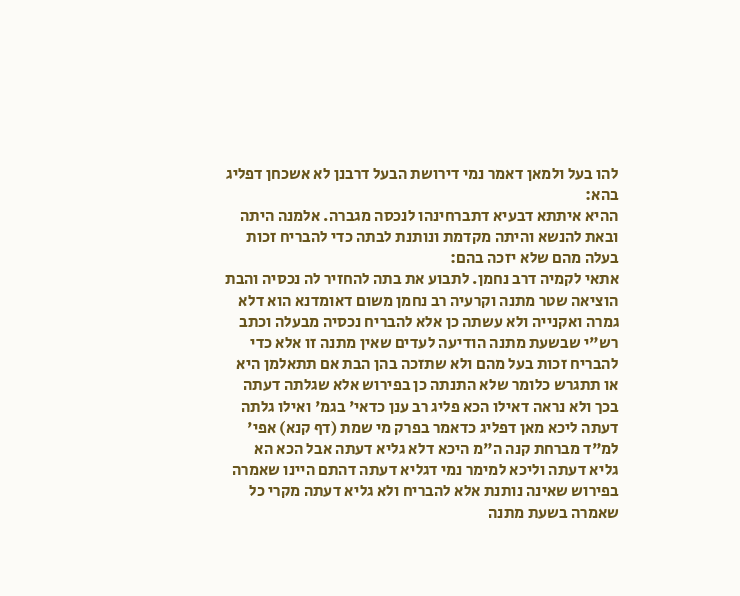להו בעל ולמאן דאמר נמי דירושת הבעל דרבנן לא אשכחן דפליג בהא:
ההיא איתתא דבעיא דתברחינהו לנכסה מגברה. אלמנה היתה ובאת להנשא והיתה מקדמת ונותנת לבתה כדי להבריח זכות בעלה מהם שלא יזכה בהם:
אתאי לקמיה דרב נחמן. לתבוע את בתה להחזיר לה נכסיה והבת הוציאה שטר מתנה וקרעיה רב נחמן משום דאומדנא הוא דלא גמרה ואקנייה ולא עשתה כן אלא להבריח נכסיה מבעלה וכתב רש"י שבשעת מתנה הודיעה לעדים שאין מתנה זו אלא כדי להבריח זכות בעל מהם ולא שתזכה בהן הבת אם תתאלמן היא או תתגרש כלומר שלא התנתה כן בפירוש אלא שגלתה דעתה בכך ולא נראה דאילו הכא פליג רב ענן כדאי' בגמ' ואילו גלתה דעתה ליכא מאן דפליג כדאמר בפרק מי שמת (דף קנא) אפי' למ"ד מברחת קנה ה"מ היכא דלא גליא דעתה אבל הכא הא גליא דעתה וליכא למימר נמי דגליא דעתה דהתם היינו שאמרה בפירוש שאינה נותנת אלא להבריח ולא גליא דעתה מקרי כל שאמרה בשעת מתנה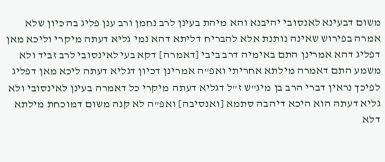משום דבעינא לאנסובי יהיבנא והא מיהת בעינן לרב נחמן ורב ענן פליג בה כיון שלא אמרה בפירוש שאינה נותנת אלא להבריח דליתא דהא נמי גליא דעתה מיקרי וליכא מאן דפליג דהא אמרינן התם באימיה דרב ביבי [דאמרה] דקא בעי לאינסובי לרב זביד ולא משמע התם דאמרה מילתא אחריתי ואפ"ה אמרינן דכיון דגליא דעתה ליכא מאן דפליג לפיכך נראין דברי הרב בן מיג"ש ז"ל דגליא דעתה מיקרי כל דאמרה בעינן לאינסובי ולא גליא דעתה הוא היכא דיהבה סתמא [ואנסיבה] ואפ"ה לא קנה משום דמוכחת מילתא דלא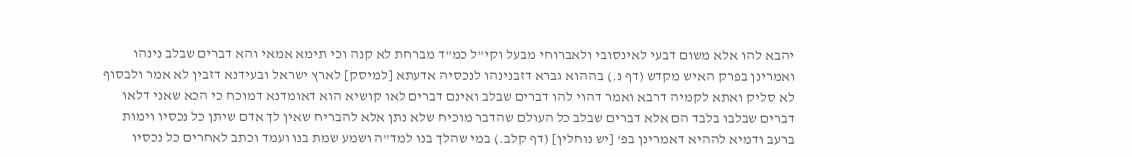יהבא להו אלא משום דבעי לאינסובי ולאברוחי מבעל וקי"ל כמ"ד מברחת לא קנה וכי תימא אמאי והא דברים שבלב נינהו ואמרינן בפרק האיש מקדש (דף נ.) בההוא גברא דזבנינהו לנכסיה אדעתא [למיסק] לארץ ישראל ובעידנא דזבין לא אמר ולבסוף לא סליק ואתא לקמיה דרבא ואמר דהוי להו דברים שבלב ואינם דברים לאו קושיא הוא דאומדנא דמוכח כי הכא שאני דלאו דברים שבלבו בלבד הם אלא דברים שבלב כל העולם שהדבר מוכיח שלא נתן אלא להבריח שאין לך אדם שיתן כל נכסיו וימות ברעב ודמיא לההיא דאמרינן בפ' [יש נוחלין] (דף קלב.) במי שהלך בנו למד"ה ושמע שמת בנו ועמד וכתב לאחרים כל נכסיו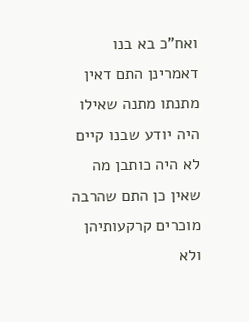ואח"כ בא בנו דאמרינן התם דאין מתנתו מתנה שאילו היה יודע שבנו קיים לא היה כותבן מה שאין כן התם שהרבה מוכרים קרקעותיהן ולא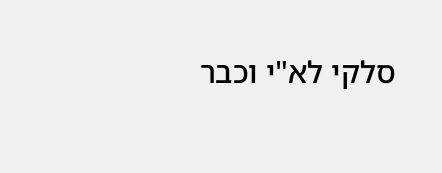סלקי לא"י וכבר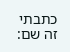כתבתי זה שם: